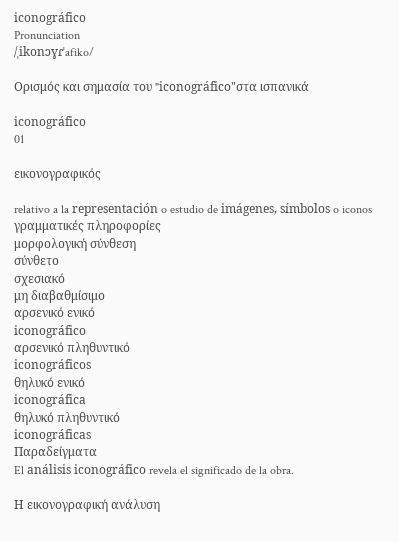iconográfico
Pronunciation
/ˌikonɔɣɾˈafiko/

Ορισμός και σημασία του "iconográfico"στα ισπανικά

iconográfico
01

εικονογραφικός

relativo a la representación o estudio de imágenes, símbolos o iconos
γραμματικές πληροφορίες
μορφολογική σύνθεση
σύνθετο
σχεσιακό
μη διαβαθμίσιμο
αρσενικό ενικό
iconográfico
αρσενικό πληθυντικό
iconográficos
θηλυκό ενικό
iconográfica
θηλυκό πληθυντικό
iconográficas
Παραδείγματα
El análisis iconográfico revela el significado de la obra.

Η εικονογραφική ανάλυση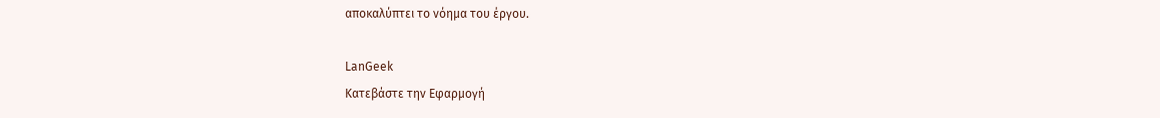αποκαλύπτει το νόημα του έργου.

LanGeek
Κατεβάστε την Εφαρμογή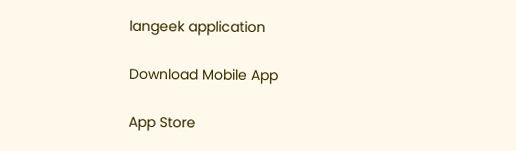langeek application

Download Mobile App

App Store